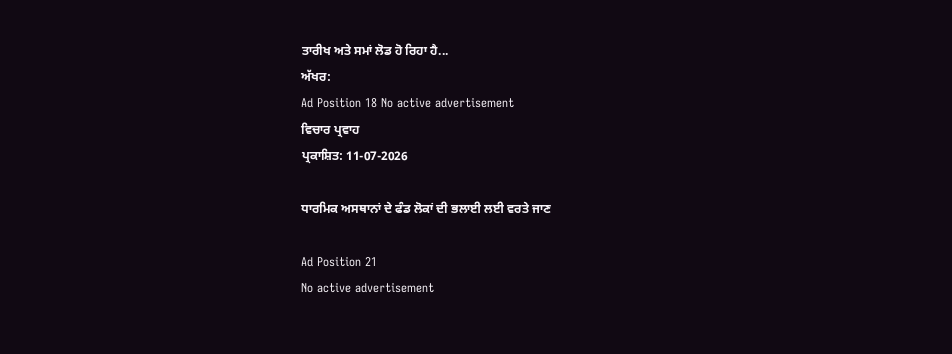ਤਾਰੀਖ ਅਤੇ ਸਮਾਂ ਲੋਡ ਹੋ ਰਿਹਾ ਹੈ...
ਅੱਖਰ:
Ad Position 18 No active advertisement
ਵਿਚਾਰ ਪ੍ਰਵਾਹ
ਪ੍ਰਕਾਸ਼ਿਤ: 11-07-2026

ਧਾਰਮਿਕ ਅਸਥਾਨਾਂ ਦੇ ਫੰਡ ਲੋਕਾਂ ਦੀ ਭਲਾਈ ਲਈ ਵਰਤੇ ਜਾਣ

Ad Position 21
No active advertisement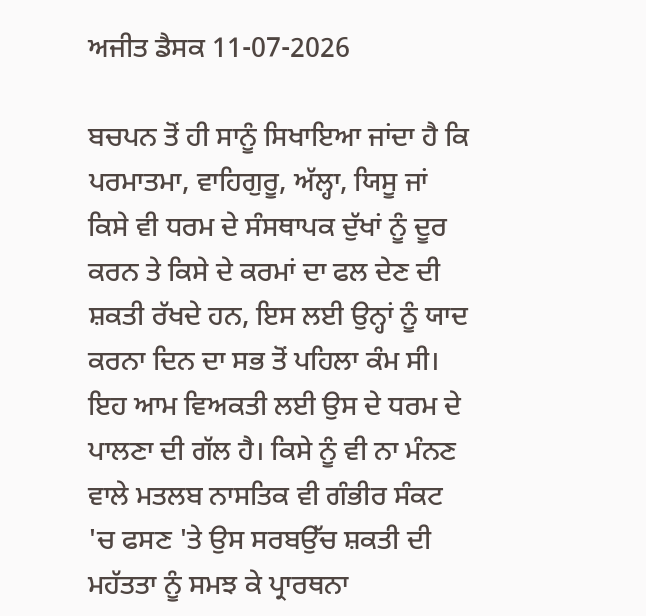ਅਜੀਤ ਡੈਸਕ 11-07-2026

ਬਚਪਨ ਤੋਂ ਹੀ ਸਾਨੂੰ ਸਿਖਾਇਆ ਜਾਂਦਾ ਹੈ ਕਿ ਪਰਮਾਤਮਾ, ਵਾਹਿਗੁਰੂ, ਅੱਲ੍ਹਾ, ਯਿਸੂ ਜਾਂ ਕਿਸੇ ਵੀ ਧਰਮ ਦੇ ਸੰਸਥਾਪਕ ਦੁੱਖਾਂ ਨੂੰ ਦੂਰ ਕਰਨ ਤੇ ਕਿਸੇ ਦੇ ਕਰਮਾਂ ਦਾ ਫਲ ਦੇਣ ਦੀ ਸ਼ਕਤੀ ਰੱਖਦੇ ਹਨ, ਇਸ ਲਈ ਉਨ੍ਹਾਂ ਨੂੰ ਯਾਦ ਕਰਨਾ ਦਿਨ ਦਾ ਸਭ ਤੋਂ ਪਹਿਲਾ ਕੰਮ ਸੀ। ਇਹ ਆਮ ਵਿਅਕਤੀ ਲਈ ਉਸ ਦੇ ਧਰਮ ਦੇ ਪਾਲਣਾ ਦੀ ਗੱਲ ਹੈ। ਕਿਸੇ ਨੂੰ ਵੀ ਨਾ ਮੰਨਣ ਵਾਲੇ ਮਤਲਬ ਨਾਸਤਿਕ ਵੀ ਗੰਭੀਰ ਸੰਕਟ 'ਚ ਫਸਣ 'ਤੇ ਉਸ ਸਰਬਉੱਚ ਸ਼ਕਤੀ ਦੀ ਮਹੱਤਤਾ ਨੂੰ ਸਮਝ ਕੇ ਪ੍ਰਾਰਥਨਾ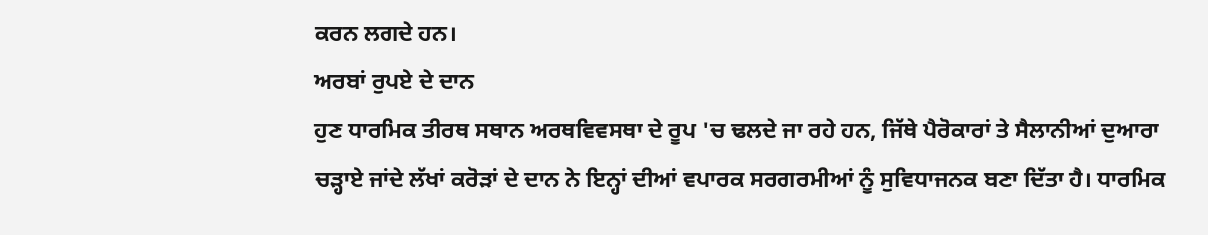ਕਰਨ ਲਗਦੇ ਹਨ।
ਅਰਬਾਂ ਰੁਪਏ ਦੇ ਦਾਨ
ਹੁਣ ਧਾਰਮਿਕ ਤੀਰਥ ਸਥਾਨ ਅਰਥਵਿਵਸਥਾ ਦੇ ਰੂਪ 'ਚ ਢਲਦੇ ਜਾ ਰਹੇ ਹਨ, ਜਿੱਥੇ ਪੈਰੋਕਾਰਾਂ ਤੇ ਸੈਲਾਨੀਆਂ ਦੁਆਰਾ ਚੜ੍ਹਾਏ ਜਾਂਦੇ ਲੱਖਾਂ ਕਰੋੜਾਂ ਦੇ ਦਾਨ ਨੇ ਇਨ੍ਹਾਂ ਦੀਆਂ ਵਪਾਰਕ ਸਰਗਰਮੀਆਂ ਨੂੰ ਸੁਵਿਧਾਜਨਕ ਬਣਾ ਦਿੱਤਾ ਹੈ। ਧਾਰਮਿਕ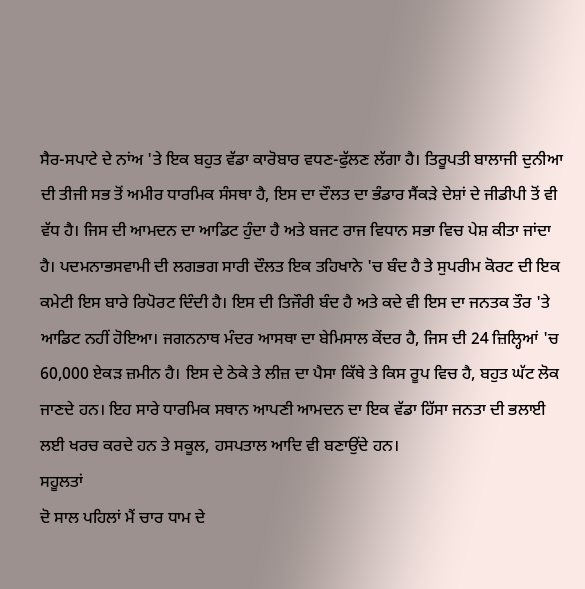ਸੈਰ-ਸਪਾਟੇ ਦੇ ਨਾਂਅ 'ਤੇ ਇਕ ਬਹੁਤ ਵੱਡਾ ਕਾਰੋਬਾਰ ਵਧਣ-ਫੁੱਲਣ ਲੱਗਾ ਹੈ। ਤਿਰੂਪਤੀ ਬਾਲਾਜੀ ਦੁਨੀਆ ਦੀ ਤੀਜੀ ਸਭ ਤੋਂ ਅਮੀਰ ਧਾਰਮਿਕ ਸੰਸਥਾ ਹੈ, ਇਸ ਦਾ ਦੌਲਤ ਦਾ ਭੰਡਾਰ ਸੈਂਕੜੇ ਦੇਸ਼ਾਂ ਦੇ ਜੀਡੀਪੀ ਤੋਂ ਵੀ ਵੱਧ ਹੈ। ਜਿਸ ਦੀ ਆਮਦਨ ਦਾ ਆਡਿਟ ਹੁੰਦਾ ਹੈ ਅਤੇ ਬਜਟ ਰਾਜ ਵਿਧਾਨ ਸਭਾ ਵਿਚ ਪੇਸ਼ ਕੀਤਾ ਜਾਂਦਾ ਹੈ। ਪਦਮਨਾਭਸਵਾਮੀ ਦੀ ਲਗਭਗ ਸਾਰੀ ਦੌਲਤ ਇਕ ਤਹਿਖਾਨੇ 'ਚ ਬੰਦ ਹੈ ਤੇ ਸੁਪਰੀਮ ਕੋਰਟ ਦੀ ਇਕ ਕਮੇਟੀ ਇਸ ਬਾਰੇ ਰਿਪੋਰਟ ਦਿੰਦੀ ਹੈ। ਇਸ ਦੀ ਤਿਜੌਰੀ ਬੰਦ ਹੈ ਅਤੇ ਕਦੇ ਵੀ ਇਸ ਦਾ ਜਨਤਕ ਤੌਰ 'ਤੇ ਆਡਿਟ ਨਹੀਂ ਹੋਇਆ। ਜਗਨਨਾਥ ਮੰਦਰ ਆਸਥਾ ਦਾ ਬੇਮਿਸਾਲ ਕੇਂਦਰ ਹੈ, ਜਿਸ ਦੀ 24 ਜ਼ਿਲ੍ਹਿਆਂ 'ਚ 60,000 ਏਕੜ ਜ਼ਮੀਨ ਹੈ। ਇਸ ਦੇ ਠੇਕੇ ਤੇ ਲੀਜ਼ ਦਾ ਪੈਸਾ ਕਿੱਥੇ ਤੇ ਕਿਸ ਰੂਪ ਵਿਚ ਹੈ, ਬਹੁਤ ਘੱਟ ਲੋਕ ਜਾਣਦੇ ਹਨ। ਇਹ ਸਾਰੇ ਧਾਰਮਿਕ ਸਥਾਨ ਆਪਣੀ ਆਮਦਨ ਦਾ ਇਕ ਵੱਡਾ ਹਿੱਸਾ ਜਨਤਾ ਦੀ ਭਲਾਈ ਲਈ ਖਰਚ ਕਰਦੇ ਹਨ ਤੇ ਸਕੂਲ, ਹਸਪਤਾਲ ਆਦਿ ਵੀ ਬਣਾਉਂਦੇ ਹਨ।
ਸਹੂਲਤਾਂ
ਦੋ ਸਾਲ ਪਹਿਲਾਂ ਮੈਂ ਚਾਰ ਧਾਮ ਦੇ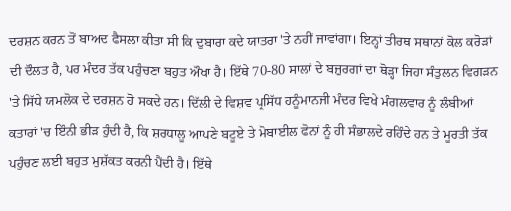ਦਰਸ਼ਨ ਕਰਨ ਤੋਂ ਬਾਅਦ ਫੈਸਲਾ ਕੀਤਾ ਸੀ ਕਿ ਦੁਬਾਰਾ ਕਦੇ ਯਾਤਰਾ 'ਤੇ ਨਹੀਂ ਜਾਵਾਂਗਾ। ਇਨ੍ਹਾਂ ਤੀਰਥ ਸਥਾਨਾਂ ਕੋਲ ਕਰੋੜਾਂ ਦੀ ਦੌਲਤ ਹੈ, ਪਰ ਮੰਦਰ ਤੱਕ ਪਹੁੰਚਣਾ ਬਹੁਤ ਔਖਾ ਹੈ। ਇੱਥੇ 70-80 ਸਾਲਾਂ ਦੇ ਬਜ਼ੁਰਗਾਂ ਦਾ ਥੋੜ੍ਹਾ ਜਿਹਾ ਸੰਤੁਲਨ ਵਿਗੜਨ 'ਤੇ ਸਿੱਧੇ ਯਮਲੋਕ ਦੇ ਦਰਸ਼ਨ ਹੋ ਸਕਦੇ ਹਨ। ਦਿੱਲੀ ਦੇ ਵਿਸ਼ਵ ਪ੍ਰਸਿੱਧ ਹਨੂੰਮਾਨਜੀ ਮੰਦਰ ਵਿਖੇ ਮੰਗਲਵਾਰ ਨੂੰ ਲੰਬੀਆਂ ਕਤਾਰਾਂ 'ਚ ਇੰਨੀ ਭੀੜ ਹੁੰਦੀ ਹੈ, ਕਿ ਸ਼ਰਧਾਲੂ ਆਪਣੇ ਬਟੂਏ ਤੇ ਮੋਬਾਈਲ ਫੋਨਾਂ ਨੂੰ ਹੀ ਸੰਭਾਲਦੇ ਰਹਿੰਦੇ ਹਨ ਤੇ ਮੂਰਤੀ ਤੱਕ ਪਹੁੰਚਣ ਲਈ ਬਹੁਤ ਮੁਸ਼ੱਕਤ ਕਰਨੀ ਪੈਂਦੀ ਹੈ। ਇੱਥੇ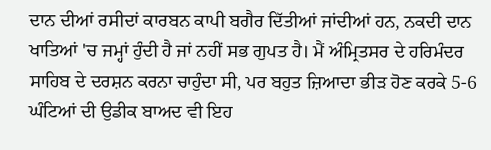ਦਾਨ ਦੀਆਂ ਰਸੀਦਾਂ ਕਾਰਬਨ ਕਾਪੀ ਬਗੈਰ ਦਿੱਤੀਆਂ ਜਾਂਦੀਆਂ ਹਨ, ਨਕਦੀ ਦਾਨ ਖਾਤਿਆਂ 'ਚ ਜਮ੍ਹਾਂ ਹੁੰਦੀ ਹੈ ਜਾਂ ਨਹੀਂ ਸਭ ਗੁਪਤ ਹੈ। ਮੈਂ ਅੰਮ੍ਰਿਤਸਰ ਦੇ ਹਰਿਮੰਦਰ ਸਾਹਿਬ ਦੇ ਦਰਸ਼ਨ ਕਰਨਾ ਚਾਹੁੰਦਾ ਸੀ, ਪਰ ਬਹੁਤ ਜ਼ਿਆਦਾ ਭੀੜ ਹੋਣ ਕਰਕੇ 5-6 ਘੰਟਿਆਂ ਦੀ ਉਡੀਕ ਬਾਅਦ ਵੀ ਇਹ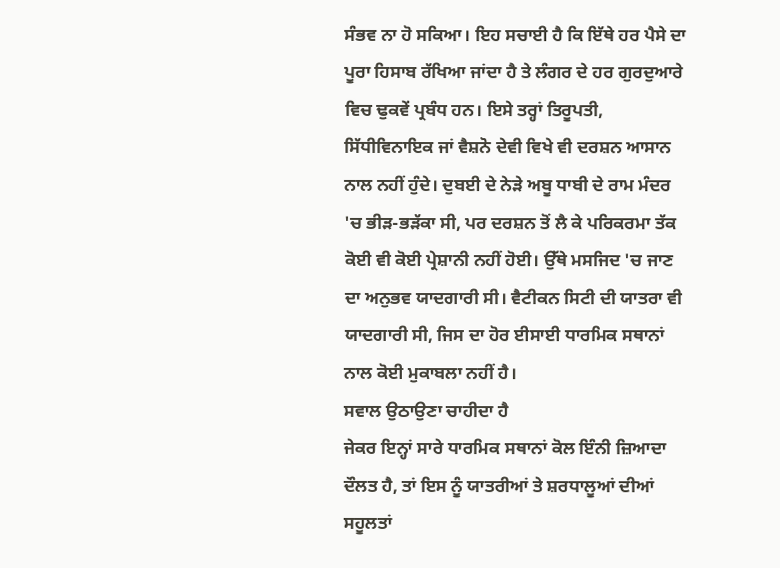ਸੰਭਵ ਨਾ ਹੋ ਸਕਿਆ। ਇਹ ਸਚਾਈ ਹੈ ਕਿ ਇੱਥੇ ਹਰ ਪੈਸੇ ਦਾ ਪੂਰਾ ਹਿਸਾਬ ਰੱਖਿਆ ਜਾਂਦਾ ਹੈ ਤੇ ਲੰਗਰ ਦੇ ਹਰ ਗੁਰਦੁਆਰੇ ਵਿਚ ਢੁਕਵੇਂ ਪ੍ਰਬੰਧ ਹਨ। ਇਸੇ ਤਰ੍ਹਾਂ ਤਿਰੂਪਤੀ, ਸਿੱਧੀਵਿਨਾਇਕ ਜਾਂ ਵੈਸ਼ਨੋ ਦੇਵੀ ਵਿਖੇ ਵੀ ਦਰਸ਼ਨ ਆਸਾਨ ਨਾਲ ਨਹੀਂ ਹੁੰਦੇ। ਦੁਬਈ ਦੇ ਨੇੜੇ ਅਬੂ ਧਾਬੀ ਦੇ ਰਾਮ ਮੰਦਰ 'ਚ ਭੀੜ-ਭੜੱਕਾ ਸੀ, ਪਰ ਦਰਸ਼ਨ ਤੋਂ ਲੈ ਕੇ ਪਰਿਕਰਮਾ ਤੱਕ ਕੋਈ ਵੀ ਕੋਈ ਪ੍ਰੇਸ਼ਾਨੀ ਨਹੀਂ ਹੋਈ। ਉੱਥੇ ਮਸਜਿਦ 'ਚ ਜਾਣ ਦਾ ਅਨੁਭਵ ਯਾਦਗਾਰੀ ਸੀ। ਵੈਟੀਕਨ ਸਿਟੀ ਦੀ ਯਾਤਰਾ ਵੀ ਯਾਦਗਾਰੀ ਸੀ, ਜਿਸ ਦਾ ਹੋਰ ਈਸਾਈ ਧਾਰਮਿਕ ਸਥਾਨਾਂ ਨਾਲ ਕੋਈ ਮੁਕਾਬਲਾ ਨਹੀਂ ਹੈ।
ਸਵਾਲ ਉਠਾਉਣਾ ਚਾਹੀਦਾ ਹੈ
ਜੇਕਰ ਇਨ੍ਹਾਂ ਸਾਰੇ ਧਾਰਮਿਕ ਸਥਾਨਾਂ ਕੋਲ ਇੰਨੀ ਜ਼ਿਆਦਾ ਦੌਲਤ ਹੈ, ਤਾਂ ਇਸ ਨੂੰ ਯਾਤਰੀਆਂ ਤੇ ਸ਼ਰਧਾਲੂਆਂ ਦੀਆਂ ਸਹੂਲਤਾਂ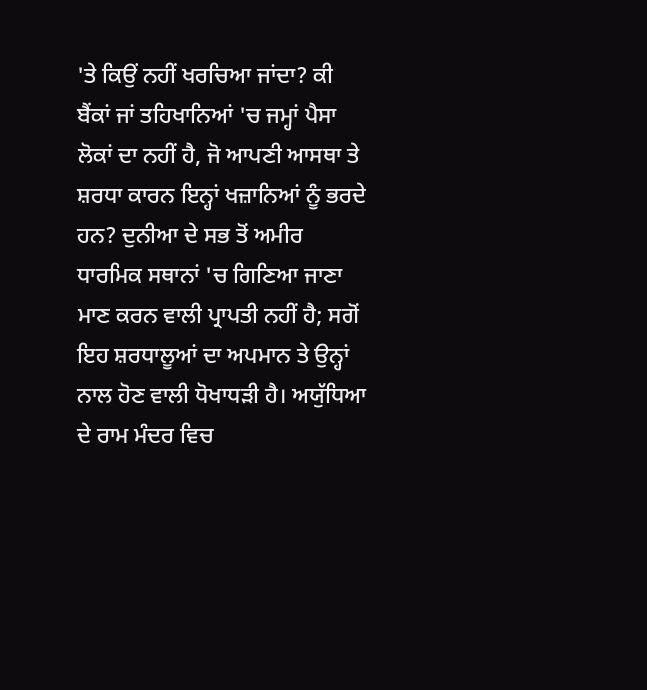'ਤੇ ਕਿਉਂ ਨਹੀਂ ਖਰਚਿਆ ਜਾਂਦਾ? ਕੀ ਬੈਂਕਾਂ ਜਾਂ ਤਹਿਖਾਨਿਆਂ 'ਚ ਜਮ੍ਹਾਂ ਪੈਸਾ ਲੋਕਾਂ ਦਾ ਨਹੀਂ ਹੈ, ਜੋ ਆਪਣੀ ਆਸਥਾ ਤੇ ਸ਼ਰਧਾ ਕਾਰਨ ਇਨ੍ਹਾਂ ਖਜ਼ਾਨਿਆਂ ਨੂੰ ਭਰਦੇ ਹਨ? ਦੁਨੀਆ ਦੇ ਸਭ ਤੋਂ ਅਮੀਰ ਧਾਰਮਿਕ ਸਥਾਨਾਂ 'ਚ ਗਿਣਿਆ ਜਾਣਾ ਮਾਣ ਕਰਨ ਵਾਲੀ ਪ੍ਰਾਪਤੀ ਨਹੀਂ ਹੈ; ਸਗੋਂ ਇਹ ਸ਼ਰਧਾਲੂਆਂ ਦਾ ਅਪਮਾਨ ਤੇ ਉਨ੍ਹਾਂ ਨਾਲ ਹੋਣ ਵਾਲੀ ਧੋਖਾਧੜੀ ਹੈ। ਅਯੁੱਧਿਆ ਦੇ ਰਾਮ ਮੰਦਰ ਵਿਚ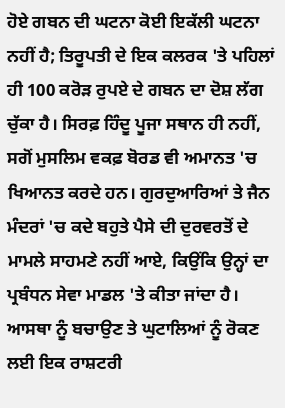ਹੋਏ ਗਬਨ ਦੀ ਘਟਨਾ ਕੋਈ ਇਕੱਲੀ ਘਟਨਾ ਨਹੀਂ ਹੈ; ਤਿਰੂਪਤੀ ਦੇ ਇਕ ਕਲਰਕ 'ਤੇ ਪਹਿਲਾਂ ਹੀ 100 ਕਰੋੜ ਰੁਪਏ ਦੇ ਗਬਨ ਦਾ ਦੋਸ਼ ਲੱਗ ਚੁੱਕਾ ਹੈ। ਸਿਰਫ਼ ਹਿੰਦੂ ਪੂਜਾ ਸਥਾਨ ਹੀ ਨਹੀਂ, ਸਗੋਂ ਮੁਸਲਿਮ ਵਕਫ਼ ਬੋਰਡ ਵੀ ਅਮਾਨਤ 'ਚ ਖਿਆਨਤ ਕਰਦੇ ਹਨ। ਗੁਰਦੁਆਰਿਆਂ ਤੇ ਜੈਨ ਮੰਦਰਾਂ 'ਚ ਕਦੇ ਬਹੁਤੇ ਪੈਸੇ ਦੀ ਦੁਰਵਰਤੋਂ ਦੇ ਮਾਮਲੇ ਸਾਹਮਣੇ ਨਹੀਂ ਆਏ, ਕਿਉਂਕਿ ਉਨ੍ਹਾਂ ਦਾ ਪ੍ਰਬੰਧਨ ਸੇਵਾ ਮਾਡਲ 'ਤੇ ਕੀਤਾ ਜਾਂਦਾ ਹੈ। ਆਸਥਾ ਨੂੰ ਬਚਾਉਣ ਤੇ ਘੁਟਾਲਿਆਂ ਨੂੰ ਰੋਕਣ ਲਈ ਇਕ ਰਾਸ਼ਟਰੀ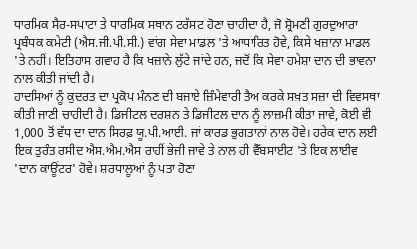ਧਾਰਮਿਕ ਸੈਰ-ਸਪਾਟਾ ਤੇ ਧਾਰਮਿਕ ਸਥਾਨ ਟਰੱਸਟ ਹੋਣਾ ਚਾਹੀਦਾ ਹੈ, ਜੋ ਸ਼੍ਰੋਮਣੀ ਗੁਰਦੁਆਰਾ ਪ੍ਰਬੰਧਕ ਕਮੇਟੀ (ਐਸ.ਜੀ.ਪੀ.ਸੀ.) ਵਾਂਗ ਸੇਵਾ ਮਾਡਲ 'ਤੇ ਆਧਾਰਿਤ ਹੋਵੇ, ਕਿਸੇ ਖਜ਼ਾਨਾ ਮਾਡਲ 'ਤੇ ਨਹੀਂ। ਇਤਿਹਾਸ ਗਵਾਹ ਹੈ ਕਿ ਖਜ਼ਾਨੇ ਲੁੱਟੇ ਜਾਂਦੇ ਹਨ, ਜਦੋਂ ਕਿ ਸੇਵਾ ਹਮੇਸ਼ਾ ਦਾਨ ਦੀ ਭਾਵਨਾ ਨਾਲ ਕੀਤੀ ਜਾਂਦੀ ਹੈ।
ਹਾਦਸਿਆਂ ਨੂੰ ਕੁਦਰਤ ਦਾ ਪ੍ਰਕੋਪ ਮੰਨਣ ਦੀ ਬਜਾਏ ਜ਼ਿੰਮੇਵਾਰੀ ਤੈਅ ਕਰਕੇ ਸਖ਼ਤ ਸਜ਼ਾ ਦੀ ਵਿਵਸਥਾ ਕੀਤੀ ਜਾਣੀ ਚਾਹੀਦੀ ਹੈ। ਡਿਜੀਟਲ ਦਰਸ਼ਨ ਤੇ ਡਿਜੀਟਲ ਦਾਨ ਨੂੰ ਲਾਜ਼ਮੀ ਕੀਤਾ ਜਾਵੇ, ਕੋਈ ਵੀ 1,000 ਤੋਂ ਵੱਧ ਦਾ ਦਾਨ ਸਿਰਫ਼ ਯੂ.ਪੀ.ਆਈ. ਜਾਂ ਕਾਰਡ ਭੁਗਤਾਨਾਂ ਨਾਲ ਹੋਵੇ। ਹਰੇਕ ਦਾਨ ਲਈ ਇਕ ਤੁਰੰਤ ਰਸੀਦ ਐਸ.ਐਮ.ਐਸ ਰਾਹੀਂ ਭੇਜੀ ਜਾਵੇ ਤੇ ਨਾਲ ਹੀ ਵੈੱਬਸਾਈਟ 'ਤੇ ਇਕ ਲਾਈਵ 'ਦਾਨ ਕਾਊਂਟਰ' ਹੋਵੇ। ਸ਼ਰਧਾਲੂਆਂ ਨੂੰ ਪਤਾ ਹੋਣਾ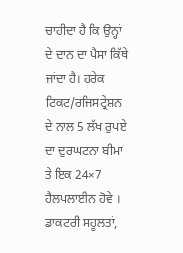ਚਾਹੀਦਾ ਹੈ ਕਿ ਉਨ੍ਹਾਂ ਦੇ ਦਾਨ ਦਾ ਪੈਸਾ ਕਿੱਥੇ ਜਾਂਦਾ ਹੈ। ਹਰੇਕ ਟਿਕਟ/ਰਜਿਸਟ੍ਰੇਸ਼ਨ ਦੇ ਨਾਲ 5 ਲੱਖ ਰੁਪਏ ਦਾ ਦੁਰਘਟਨਾ ਬੀਮਾ ਤੇ ਇਕ 24×7 ਹੈਲਪਲਾਈਨ ਹੋਵੇ । ਡਾਕਟਰੀ ਸਹੂਲਤਾਂ,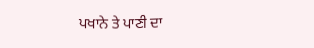ਪਖਾਨੇ ਤੇ ਪਾਣੀ ਦਾ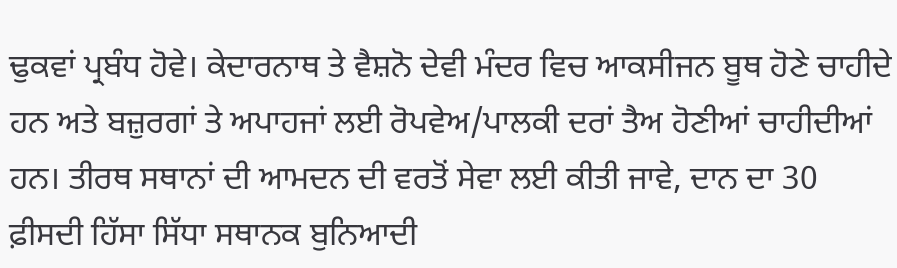ਢੁਕਵਾਂ ਪ੍ਰਬੰਧ ਹੋਵੇ। ਕੇਦਾਰਨਾਥ ਤੇ ਵੈਸ਼ਨੋ ਦੇਵੀ ਮੰਦਰ ਵਿਚ ਆਕਸੀਜਨ ਬੂਥ ਹੋਣੇ ਚਾਹੀਦੇ ਹਨ ਅਤੇ ਬਜ਼ੁਰਗਾਂ ਤੇ ਅਪਾਹਜਾਂ ਲਈ ਰੋਪਵੇਅ/ਪਾਲਕੀ ਦਰਾਂ ਤੈਅ ਹੋਣੀਆਂ ਚਾਹੀਦੀਆਂ ਹਨ। ਤੀਰਥ ਸਥਾਨਾਂ ਦੀ ਆਮਦਨ ਦੀ ਵਰਤੋਂ ਸੇਵਾ ਲਈ ਕੀਤੀ ਜਾਵੇ, ਦਾਨ ਦਾ 30 ਫ਼ੀਸਦੀ ਹਿੱਸਾ ਸਿੱਧਾ ਸਥਾਨਕ ਬੁਨਿਆਦੀ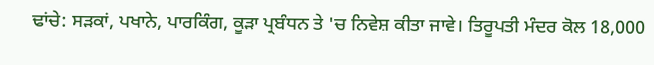ਢਾਂਚੇ: ਸੜਕਾਂ, ਪਖਾਨੇ, ਪਾਰਕਿੰਗ, ਕੂੜਾ ਪ੍ਰਬੰਧਨ ਤੇ 'ਚ ਨਿਵੇਸ਼ ਕੀਤਾ ਜਾਵੇ। ਤਿਰੂਪਤੀ ਮੰਦਰ ਕੋਲ 18,000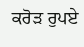ਕਰੋੜ ਰੁਪਏ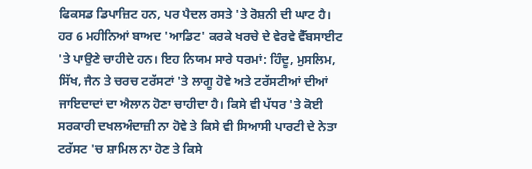ਫਿਕਸਡ ਡਿਪਾਜ਼ਿਟ ਹਨ, ਪਰ ਪੈਦਲ ਰਸਤੇ 'ਤੇ ਰੋਸ਼ਨੀ ਦੀ ਘਾਟ ਹੈ। ਹਰ 6 ਮਹੀਨਿਆਂ ਬਾਅਦ 'ਆਡਿਟ' ਕਰਕੇ ਖਰਚੇ ਦੇ ਵੇਰਵੇ ਵੈੱਬਸਾਈਟ 'ਤੇ ਪਾਉਣੇ ਚਾਹੀਦੇ ਹਨ। ਇਹ ਨਿਯਮ ਸਾਰੇ ਧਰਮਾਂ: ਹਿੰਦੂ, ਮੁਸਲਿਮ, ਸਿੱਖ, ਜੈਨ ਤੇ ਚਰਚ ਟਰੱਸਟਾਂ 'ਤੇ ਲਾਗੂ ਹੋਵੇ ਅਤੇ ਟਰੱਸਟੀਆਂ ਦੀਆਂ ਜਾਇਦਾਦਾਂ ਦਾ ਐਲਾਨ ਹੋਣਾ ਚਾਹੀਦਾ ਹੈ। ਕਿਸੇ ਵੀ ਪੱਧਰ 'ਤੇ ਕੋਈ ਸਰਕਾਰੀ ਦਖਲਅੰਦਾਜ਼ੀ ਨਾ ਹੋਵੇ ਤੇ ਕਿਸੇ ਵੀ ਸਿਆਸੀ ਪਾਰਟੀ ਦੇ ਨੇਤਾ ਟਰੱਸਟ 'ਚ ਸ਼ਾਮਿਲ ਨਾ ਹੋਣ ਤੇ ਕਿਸੇ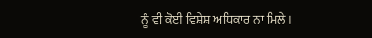ਨੂੰ ਵੀ ਕੋਈ ਵਿਸ਼ੇਸ਼ ਅਧਿਕਾਰ ਨਾ ਮਿਲੇ।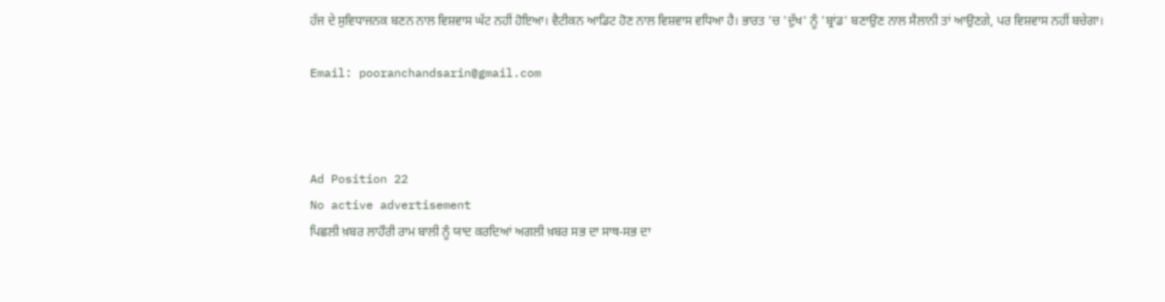ਹੱਜ ਦੇ ਸੁਵਿਧਾਜਨਕ ਬਣਨ ਨਾਲ ਵਿਸ਼ਵਾਸ ਘੱਟ ਨਹੀਂ ਹੋਇਆ। ਵੈਟੀਕਨ ਆਡਿਟ ਹੋਣ ਨਾਲ ਵਿਸ਼ਵਾਸ ਵਧਿਆ ਹੈ। ਭਾਰਤ 'ਚ 'ਦੁੱਖ' ਨੂੰ 'ਬ੍ਰਾਂਡ' ਬਣਾਉਣ ਨਾਲ ਸੈਲਾਨੀ ਤਾਂ ਆਉਣਗੇ, ਪਰ ਵਿਸ਼ਵਾਸ ਨਹੀਂ ਬਚੇਗਾ।

Email: pooranchandsarin@gmail.com



Ad Position 22
No active advertisement
ਪਿਛਲੀ ਖ਼ਬਰ ਲਾਹੌਰੀ ਰਾਮ ਬਾਲੀ ਨੂੰ ਯਾਦ ਕਰਦਿਆਂ ਅਗਲੀ ਖ਼ਬਰ ਸਭ ਦਾ ਸਾਥ-ਸਭ ਦਾ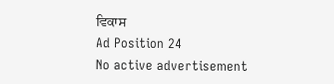ਵਿਕਾਸ
Ad Position 24
No active advertisement